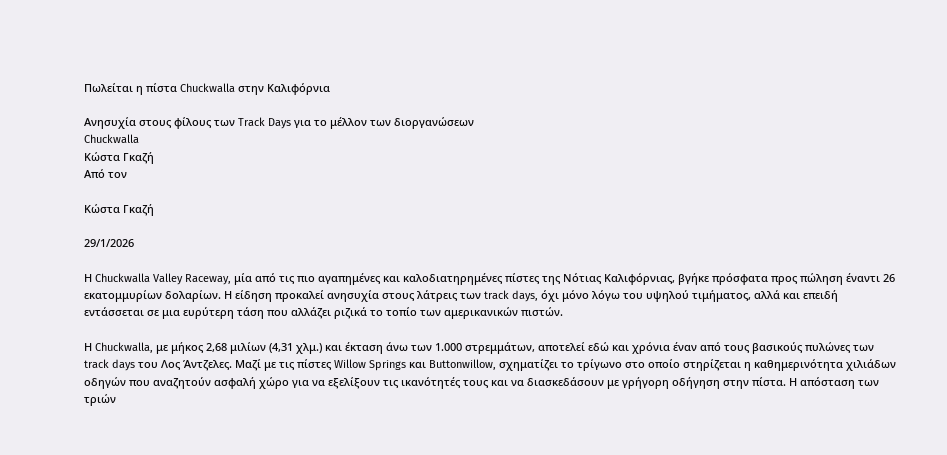Πωλείται η πίστα Chuckwalla στην Καλιφόρνια

Ανησυχία στους φίλους των Track Days για το μέλλον των διοργανώσεων
Chuckwalla
Κώστα Γκαζή
Από τον

Κώστα Γκαζή

29/1/2026

Η Chuckwalla Valley Raceway, μία από τις πιο αγαπημένες και καλοδιατηρημένες πίστες της Νότιας Καλιφόρνιας, βγήκε πρόσφατα προς πώληση έναντι 26 εκατομμυρίων δολαρίων. Η είδηση προκαλεί ανησυχία στους λάτρεις των track days, όχι μόνο λόγω του υψηλού τιμήματος, αλλά και επειδή εντάσσεται σε μια ευρύτερη τάση που αλλάζει ριζικά το τοπίο των αμερικανικών πιστών.

Η Chuckwalla, με μήκος 2,68 μιλίων (4,31 χλμ.) και έκταση άνω των 1.000 στρεμμάτων, αποτελεί εδώ και χρόνια έναν από τους βασικούς πυλώνες των track days του Λος Άντζελες. Μαζί με τις πίστες Willow Springs και Buttonwillow, σχηματίζει το τρίγωνο στο οποίο στηρίζεται η καθημερινότητα χιλιάδων οδηγών που αναζητούν ασφαλή χώρο για να εξελίξουν τις ικανότητές τους και να διασκεδάσουν με γρήγορη οδήγηση στην πίστα. Η απόσταση των τριών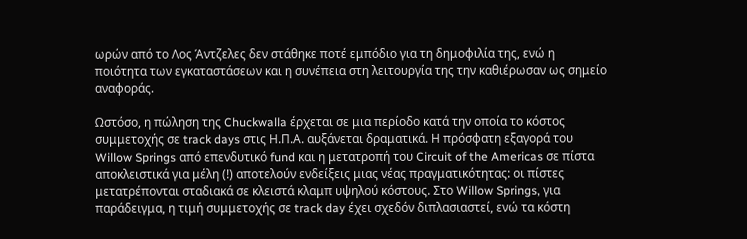ωρών από το Λος Άντζελες δεν στάθηκε ποτέ εμπόδιο για τη δημοφιλία της, ενώ η ποιότητα των εγκαταστάσεων και η συνέπεια στη λειτουργία της την καθιέρωσαν ως σημείο αναφοράς.

Ωστόσο, η πώληση της Chuckwalla έρχεται σε μια περίοδο κατά την οποία το κόστος συμμετοχής σε track days στις Η.Π.Α. αυξάνεται δραματικά. Η πρόσφατη εξαγορά του Willow Springs από επενδυτικό fund και η μετατροπή του Circuit of the Americas σε πίστα αποκλειστικά για μέλη (!) αποτελούν ενδείξεις μιας νέας πραγματικότητας: οι πίστες μετατρέπονται σταδιακά σε κλειστά κλαμπ υψηλού κόστους. Στο Willow Springs, για παράδειγμα, η τιμή συμμετοχής σε track day έχει σχεδόν διπλασιαστεί, ενώ τα κόστη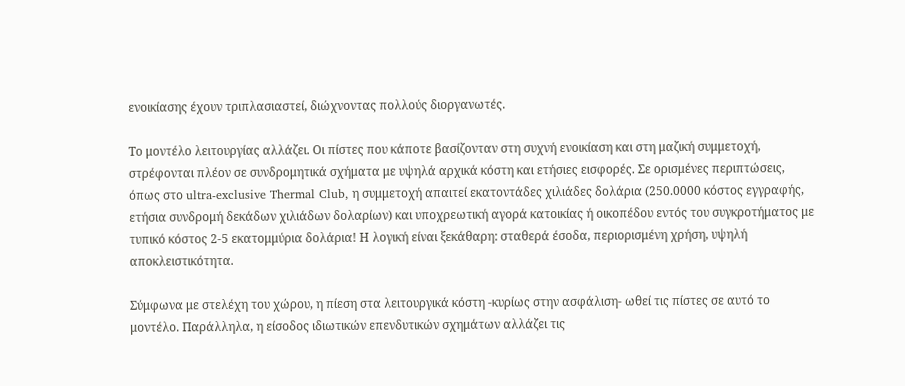ενοικίασης έχουν τριπλασιαστεί, διώχνοντας πολλούς διοργανωτές.

Το μοντέλο λειτουργίας αλλάζει. Οι πίστες που κάποτε βασίζονταν στη συχνή ενοικίαση και στη μαζική συμμετοχή, στρέφονται πλέον σε συνδρομητικά σχήματα με υψηλά αρχικά κόστη και ετήσιες εισφορές. Σε ορισμένες περιπτώσεις, όπως στο ultra-exclusive Thermal Club, η συμμετοχή απαιτεί εκατοντάδες χιλιάδες δολάρια (250.0000 κόστος εγγραφής, ετήσια συνδρομή δεκάδων χιλιάδων δολαρίων) και υποχρεωτική αγορά κατοικίας ή οικοπέδου εντός του συγκροτήματος με τυπικό κόστος 2-5 εκατομμύρια δολάρια! Η λογική είναι ξεκάθαρη: σταθερά έσοδα, περιορισμένη χρήση, υψηλή αποκλειστικότητα.

Σύμφωνα με στελέχη του χώρου, η πίεση στα λειτουργικά κόστη -κυρίως στην ασφάλιση- ωθεί τις πίστες σε αυτό το μοντέλο. Παράλληλα, η είσοδος ιδιωτικών επενδυτικών σχημάτων αλλάζει τις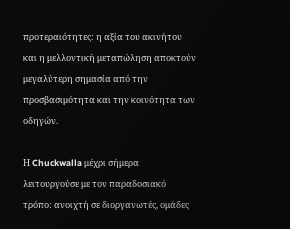προτεραιότητες: η αξία του ακινήτου και η μελλοντική μεταπώληση αποκτούν μεγαλύτερη σημασία από την προσβασιμότητα και την κοινότητα των οδηγών.

Η Chuckwalla μέχρι σήμερα λειτουργούσε με τον παραδοσιακό τρόπο: ανοιχτή σε διοργανωτές, ομάδες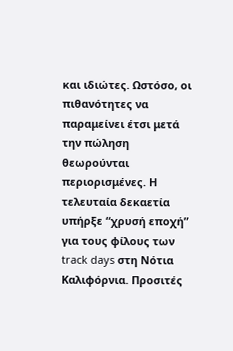και ιδιώτες. Ωστόσο, οι πιθανότητες να παραμείνει έτσι μετά την πώληση θεωρούνται περιορισμένες. Η τελευταία δεκαετία υπήρξε “χρυσή εποχή” για τους φίλους των track days στη Νότια Καλιφόρνια. Προσιτές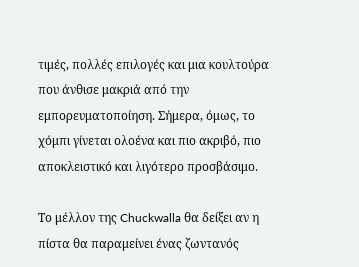τιμές, πολλές επιλογές και μια κουλτούρα που άνθισε μακριά από την εμπορευματοποίηση. Σήμερα, όμως, το χόμπι γίνεται ολοένα και πιο ακριβό, πιο αποκλειστικό και λιγότερο προσβάσιμο.

Το μέλλον της Chuckwalla θα δείξει αν η πίστα θα παραμείνει ένας ζωντανός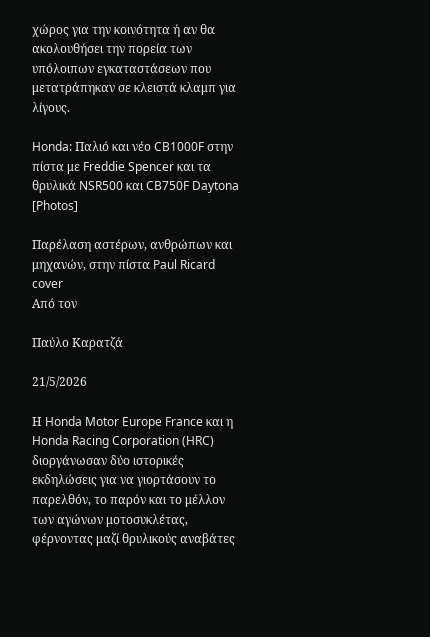χώρος για την κοινότητα ή αν θα ακολουθήσει την πορεία των υπόλοιπων εγκαταστάσεων που μετατράπηκαν σε κλειστά κλαμπ για λίγους.

Honda: Παλιό και νέο CB1000F στην πίστα με Freddie Spencer και τα θρυλικά NSR500 και CB750F Daytona [Photos]

Παρέλαση αστέρων, ανθρώπων και μηχανών, στην πίστα Paul Ricard
cover
Από τον

Παύλο Καρατζά

21/5/2026

Η Honda Motor Europe France και η Honda Racing Corporation (HRC) διοργάνωσαν δύο ιστορικές εκδηλώσεις για να γιορτάσουν το παρελθόν, το παρόν και το μέλλον των αγώνων μοτοσυκλέτας, φέρνοντας μαζί θρυλικούς αναβάτες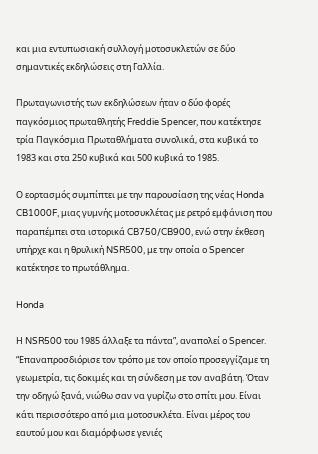και μια εντυπωσιακή συλλογή μοτοσυκλετών σε δύο σημαντικές εκδηλώσεις στη Γαλλία.

Πρωταγωνιστής των εκδηλώσεων ήταν ο δύο φορές παγκόσμιος πρωταθλητής Freddie Spencer, που κατέκτησε τρία Παγκόσμια Πρωταθλήματα συνολικά, στα κυβικά το 1983 και στα 250 κυβικά και 500 κυβικά το 1985.

Ο εορτασμός συμπίπτει με την παρουσίαση της νέας Honda CB1000F, μιας γυμνής μοτοσυκλέτας με ρετρό εμφάνιση που παραπέμπει στα ιστορικά CB750/CB900, ενώ στην έκθεση υπήρχε και η θρυλική NSR500, με την οποία ο Spencer κατέκτησε το πρωτάθλημα.

Honda

Η NSR500 του 1985 άλλαξε τα πάντα”, αναπολεί ο Spencer. “Επαναπροσδιόρισε τον τρόπο με τον οποίο προσεγγίζαμε τη γεωμετρία, τις δοκιμές και τη σύνδεση με τον αναβάτη. Όταν την οδηγώ ξανά, νιώθω σαν να γυρίζω στο σπίτι μου. Είναι κάτι περισσότερο από μια μοτοσυκλέτα. Είναι μέρος του εαυτού μου και διαμόρφωσε γενιές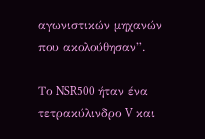αγωνιστικών μηχανών που ακολούθησαν”.

Το NSR500 ήταν ένα τετρακύλινδρο V και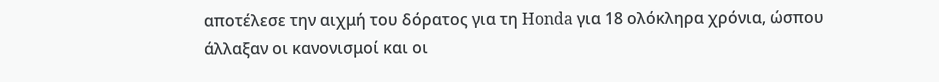αποτέλεσε την αιχμή του δόρατος για τη Honda για 18 ολόκληρα χρόνια, ώσπου άλλαξαν οι κανονισμοί και οι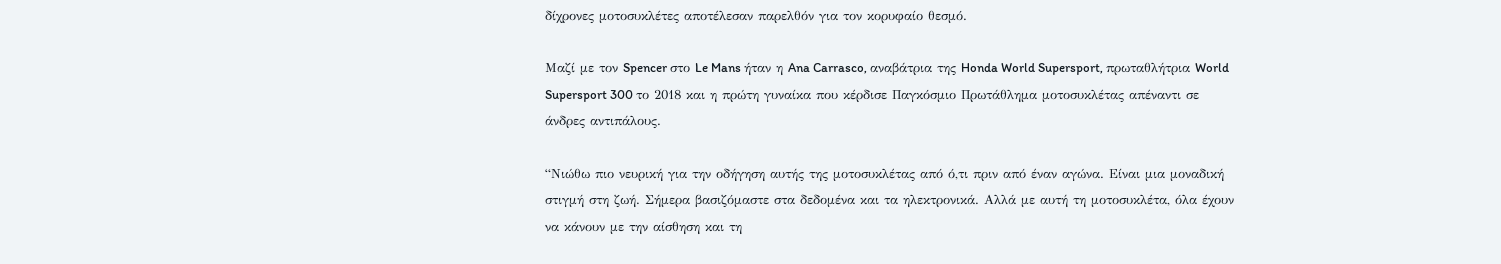δίχρονες μοτοσυκλέτες αποτέλεσαν παρελθόν για τον κορυφαίο θεσμό.

Μαζί με τον Spencer στο Le Mans ήταν η Ana Carrasco, αναβάτρια της Honda World Supersport, πρωταθλήτρια World Supersport 300 το 2018 και η πρώτη γυναίκα που κέρδισε Παγκόσμιο Πρωτάθλημα μοτοσυκλέτας απέναντι σε άνδρες αντιπάλους.

“Νιώθω πιο νευρική για την οδήγηση αυτής της μοτοσυκλέτας από ό,τι πριν από έναν αγώνα. Είναι μια μοναδική στιγμή στη ζωή. Σήμερα βασιζόμαστε στα δεδομένα και τα ηλεκτρονικά. Αλλά με αυτή τη μοτοσυκλέτα, όλα έχουν να κάνουν με την αίσθηση και τη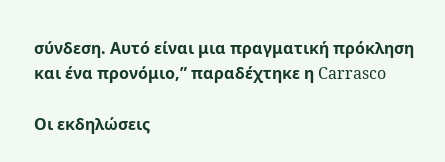σύνδεση. Αυτό είναι μια πραγματική πρόκληση και ένα προνόμιο,” παραδέχτηκε η Carrasco

Οι εκδηλώσεις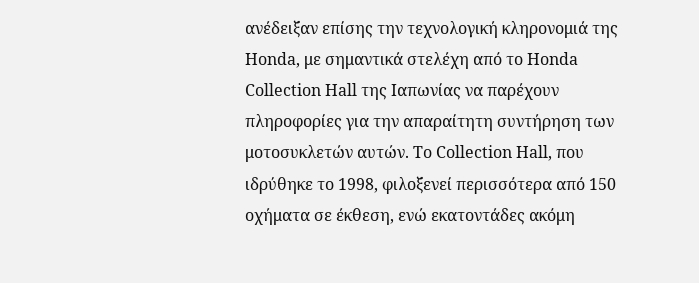ανέδειξαν επίσης την τεχνολογική κληρονομιά της Honda, με σημαντικά στελέχη από το Honda Collection Hall της Ιαπωνίας να παρέχουν πληροφορίες για την απαραίτητη συντήρηση των μοτοσυκλετών αυτών. Το Collection Hall, που ιδρύθηκε το 1998, φιλοξενεί περισσότερα από 150 οχήματα σε έκθεση, ενώ εκατοντάδες ακόμη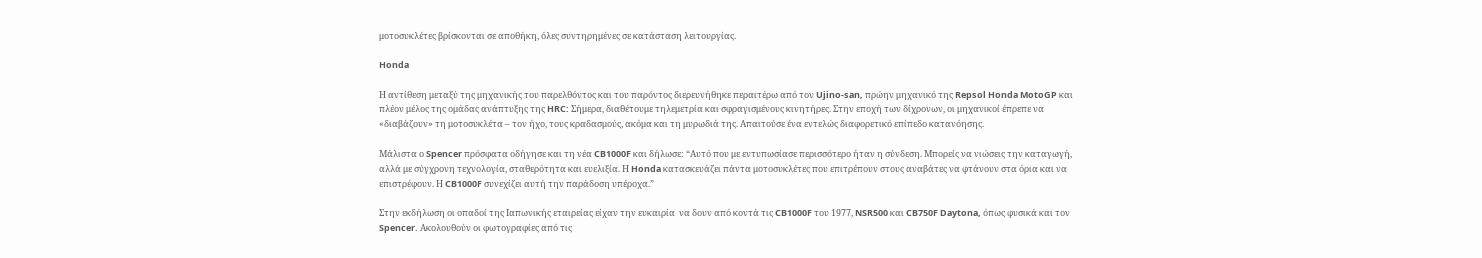μοτοσυκλέτες βρίσκονται σε αποθήκη, όλες συντηρημένες σε κατάσταση λειτουργίας.

Honda

Η αντίθεση μεταξύ της μηχανικής του παρελθόντος και του παρόντος διερευνήθηκε περαιτέρω από τον Ujino-san, πρώην μηχανικό της Repsol Honda MotoGP και πλέον μέλος της ομάδας ανάπτυξης της HRC: Σήμερα, διαθέτουμε τηλεμετρία και σφραγισμένους κινητήρες. Στην εποχή των δίχρονων, οι μηχανικοί έπρεπε να «διαβάζουν» τη μοτοσυκλέτα – τον ήχο, τους κραδασμούς, ακόμα και τη μυρωδιά της. Απαιτούσε ένα εντελώς διαφορετικό επίπεδο κατανόησης.

Μάλιστα ο Spencer πρόσφατα οδήγησε και τη νέα CB1000F και δήλωσε: “Αυτό που με εντυπωσίασε περισσότερο ήταν η σύνδεση. Μπορείς να νιώσεις την καταγωγή, αλλά με σύγχρονη τεχνολογία, σταθερότητα και ευελιξία. Η Honda κατασκευάζει πάντα μοτοσυκλέτες που επιτρέπουν στους αναβάτες να φτάνουν στα όρια και να επιστρέφουν. Η CB1000F συνεχίζει αυτή την παράδοση υπέροχα.”

Στην εκδήλωση οι οπαδοί της Ιαπωνικής εταιρείας είχαν την ευκαιρία  να δουν από κοντά τις CB1000F του 1977, NSR500 και CB750F Daytona, όπως φυσικά και τον Spencer. Ακολουθούν οι φωτογραφίες από τις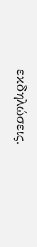εκδηλώσεις.